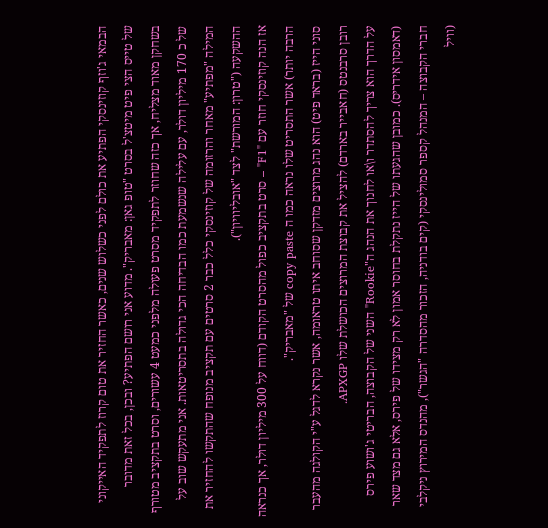הבמאי ג'וזף קוזינסקי הפתיע את כולם לפני כשלוש שנים, כאשר החזיר את טום קרוז לתפקיד האייקוני של טייס הצי פיט מיטצ'ל בסרט "טופ גאן: מאבריק". מדוע אני רושם הפתיע? ובכן, בכל זאת מדובר בשחקן מאוד מצליח, אך כזה שחוזר לתפקיד מסרט פעולה מלפני כמעט 4 עשורים, וסרט בתקציב מטורף של כ 170 מיליון דולר, עם עלילה שנשמעת כמו הבדיחה הכי גדולה בתסריטאות. אני מתעקש שוב על המילה "מפתיע" מאחר והרזומה של קוזינסקי כלל כבר 2 סרטים עם תקציב מנופח שהתקשו להחזיר את ההשקעה ("טרון: המורשת" לצד "אובליוויון").
אז הנה קוזינסקי חוזר עם "F1" – סרט בתקציב כפול מהסרט הקודם (דווח על 300 מיליון דולר, אך כנראה הרבה יותר) אשר התסריט שלו נראה כמו ה copy paste של "מאבריק".
סוני הייז (בראד פיט) הוא נהג מרוצים מזדקן שסוחב איתו טראומה, אשר נקרא לדגל ע"י הקולגה מהעבר רובן סרבנטס (חאבייר בארדם) להציל את קבוצת המרוצים הכושלת שלו APXGP.
על הדרך הוא צריך להסתדר ו\או לחנוך את הנהג ה"Rookie" השני של הקבוצה, הבריטי ג'ושוע פירס (דאמסון אידריס). כמובן שהגעתו של הייז נתקלת בחוסר אמון לא רק מצידו של פירס, אלא גם מצד שאר חברי הקבוצה – המנהל קספר סמולינסקי (קים בודניה, הזכור מהסדרה "הגשר"), מהנדס המירוץ ניקלבי (וויל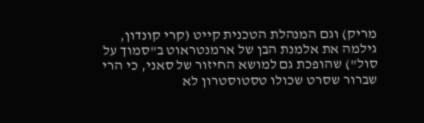מריק) וגם המנהלת הטכנית קייט (קרי קונדון, גילמה את אלמנת הבן של ארמנטראוט ב"סמוך על סול") שהופכת גם למושא החיזור של סאני, כי הרי שברור שסרט שכולו טסטוסטרון לא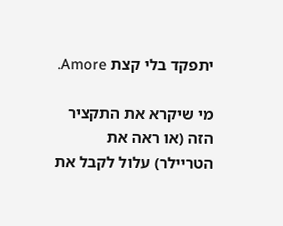יתפקד בלי קצת Amore.

מי שיקרא את התקציר הזה (או ראה את הטריילר) עלול לקבל את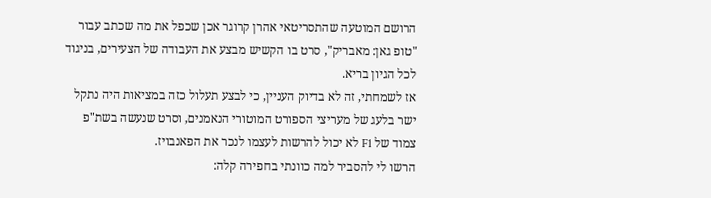הרושם המוטעה שהתסריטאי אהרן קרוגר אכן שכפל את מה שכתב עבור "טופ גאן: מאבריק", סרט בו הקשיש מבצע את העבודה של הצעירים, בניגוד לכל הגיון בריא.
אז לשמחתי, זה לא בדיוק העניין, כי לבצע תעלול כזה במציאות היה נתקל ישר בלעג של מעריצי הספורט המוטורי הנאמנים, וסרט שנעשה בשת"פ צמוד של F1 לא יכול להרשות לעצמו לנכר את הפאנבויז.
הרשו לי להסביר למה כוונתי בחפירה קלה: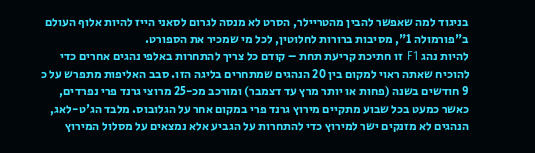בניגוד למה שאפשר להבין מהטריילר, הסרט לא מנסה לגרום לסאני הייז להיות אלוף העולם ב"פורמולה 1", מסיבות ברורות לחלוטין, לכל מי שמכיר את הספורט.
להיות נהג F1 זו חתיכת קריעת תחת – קודם כל צריך להתחרות באלפי נהגים אחרים כדי להוכיח שאתה ראוי למקום בין 20 הנהגים שמתחרים בליגה הזו. סבב האליפות מתפרש על כ 9 חודשים בשנה (פחות או יותר מרץ עד דצמבר) ומורכב מכ-25 מרוצי גרנד פרי נפרדים, כאשר כמעט בכל שבוע מתקיים מירוץ גרנד פרי במקום אחר על הגלובוס. מלבד הג'ט-לאג, הנהגים לא מזנקים ישר למירוץ כדי להתחרות על הגביע אלא נמצאים על מסלול המירוץ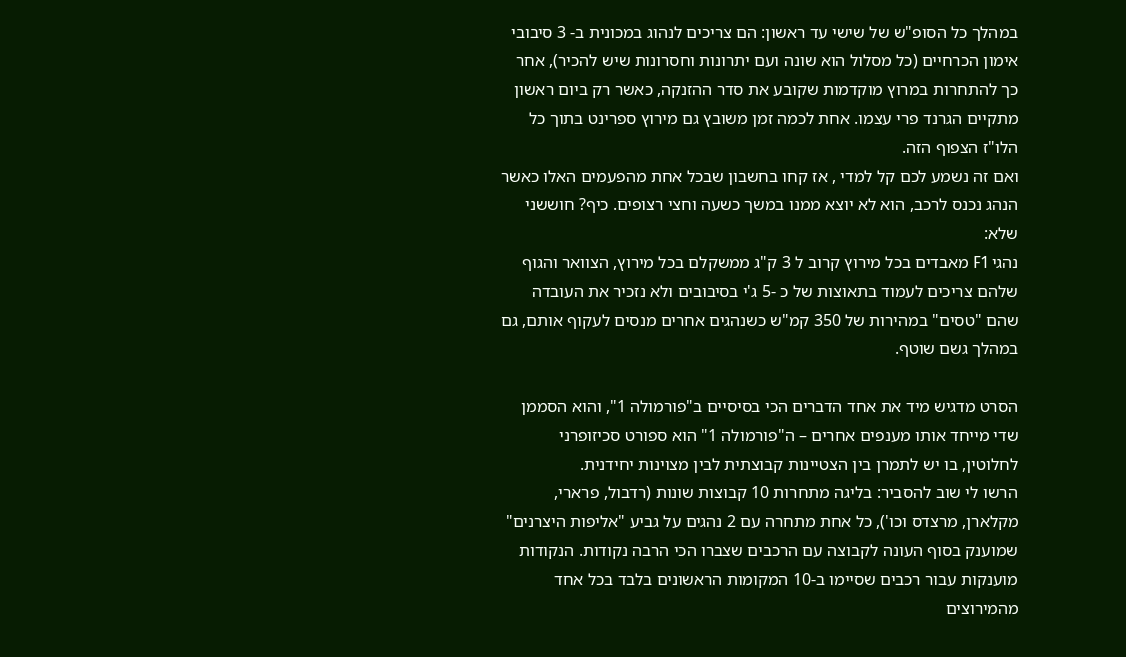במהלך כל הסופ"ש של שישי עד ראשון: הם צריכים לנהוג במכונית ב- 3 סיבובי אימון הכרחיים (כל מסלול הוא שונה ועם יתרונות וחסרונות שיש להכיר), אחר כך להתחרות במרוץ מוקדמות שקובע את סדר ההזנקה, כאשר רק ביום ראשון מתקיים הגרנד פרי עצמו. אחת לכמה זמן משובץ גם מירוץ ספרינט בתוך כל הלו"ז הצפוף הזה.
ואם זה נשמע לכם קל למדי , אז קחו בחשבון שבכל אחת מהפעמים האלו כאשר הנהג נכנס לרכב, הוא לא יוצא ממנו במשך כשעה וחצי רצופים. כיף? חוששני שלא:
נהגי F1 מאבדים בכל מירוץ קרוב ל 3 ק"ג ממשקלם בכל מירוץ, הצוואר והגוף שלהם צריכים לעמוד בתאוצות של כ -5 ג'י בסיבובים ולא נזכיר את העובדה שהם "טסים" במהירות של 350 קמ"ש כשנהגים אחרים מנסים לעקוף אותם, גם במהלך גשם שוטף.

הסרט מדגיש מיד את אחד הדברים הכי בסיסיים ב"פורמולה 1", והוא הסממן שדי מייחד אותו מענפים אחרים – ה"פורמולה 1" הוא ספורט סכיזופרני לחלוטין, בו יש לתמרן בין הצטיינות קבוצתית לבין מצוינות יחידנית.
הרשו לי שוב להסביר: בליגה מתחרות 10 קבוצות שונות (רדבול, פרארי, מקלארן, מרצדס וכו'), כל אחת מתחרה עם 2 נהגים על גביע "אליפות היצרנים" שמוענק בסוף העונה לקבוצה עם הרכבים שצברו הכי הרבה נקודות. הנקודות מוענקות עבור רכבים שסיימו ב-10 המקומות הראשונים בלבד בכל אחד מהמירוצים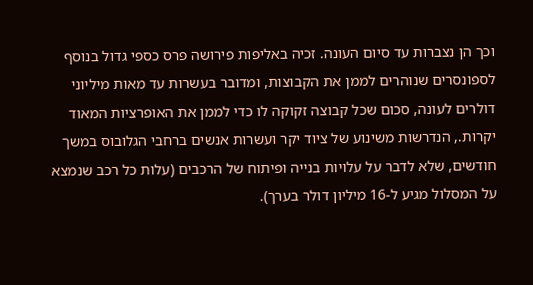וכך הן נצברות עד סיום העונה. זכיה באליפות פירושה פרס כספי גדול בנוסף לספונסרים שנוהרים לממן את הקבוצות, ומדובר בעשרות עד מאות מיליוני דולרים לעונה, סכום שכל קבוצה זקוקה לו כדי לממן את האופרציות המאוד יקרות., הנדרשות משינוע של ציוד יקר ועשרות אנשים ברחבי הגלובוס במשך חודשים, שלא לדבר על עלויות בנייה ופיתוח של הרכבים (עלות כל רכב שנמצא על המסלול מגיע ל-16 מיליון דולר בערך).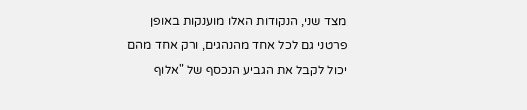מצד שני, הנקודות האלו מוענקות באופן פרטני גם לכל אחד מהנהגים, ורק אחד מהם יכול לקבל את הגביע הנכסף של "אלוף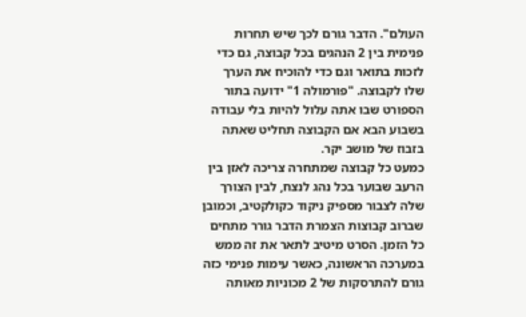העולם". הדבר גורם לכך שיש תחרות פנימית בין 2 הנהגים בכל קבוצה, גם כדי לזכות בתואר וגם כדי להוכיח את הערך שלו לקבוצה. "פורמולה 1" ידועה בתור הספורט שבו אתה עלול להיות בלי עבודה בשבוע הבא אם הקבוצה תחליט שאתה בזבוז של מושב יקר.
כמעט כל קבוצה שמתחרה צריכה לאזן בין הרעב שבוער בכל נהג לנצח, לבין הצורך שלה לצבור מספיק ניקוד כקולקטיב, וכמובן שברוב קבוצות הצמרת הדבר גורר מתחים כל הזמן. הסרט מיטיב לתאר את זה ממש במערכה הראשונה, כאשר עימות פנימי כזה גורם להתרסקות של 2 מכוניות מאותה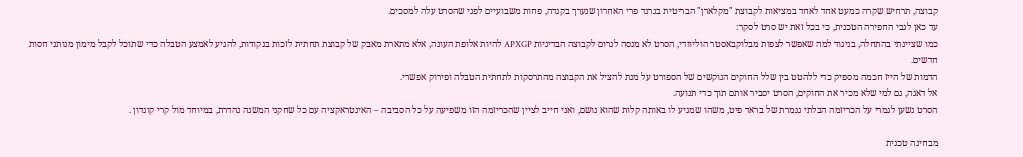קבוצה, תרחיש שקרה כמעט אחד לאחד במציאות לקבוצת "מקלארן" הבריטית בגרנד פרי האחרון שנערך בקנדה, פחות משבועיים לפני שהסרט עלה למסכים.
עד כאן לגבי החפירה הטכנית, כי בכל זאת יש סרט לסקר:
כמו שציינתי בהתחלה, בניגוד למה שאפשר לצפות מבלוקבאסטר הוליוודי, הסרט לא מנסה לגרום לקבוצה הבדיניות APXGP להיות אלופת העונה, אלא מתארת מאבק של קבוצת תחתית לזכות בנקודות, להגיע לאמצע הטבלה כדי שתוכל לקבל מימון מנותני חסות חדשים.
הדמות של הייז חכמה מספיק כדי ללהטט בין שלל החוקים הנוקשים של הספורט על מנת להציל את הקבוצה מהתרסקות לתחתית הטבלה ופירוק אפשרי.
אל דאגה, גם למי שלא מכיר את החוקים, הסרט יסביר אותם תוך כדי תנועה.
הסרט נשען לגמרי על הכריזמה הבלתי נגמרת של בראד פיט, משהו שמגיע לו באותה קלות שהוא נושם, ואני חייב לציין שהכריזמה הזו משפיעה על כל הסביבה – האינטראקציה עם כל שחקני המשנה נהדרת, במיוחד מול קרי קונדון .

מבחינה טכנית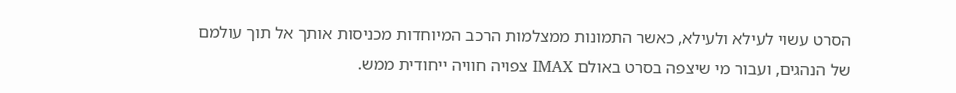הסרט עשוי לעילא ולעילא, כאשר התמונות ממצלמות הרכב המיוחדות מכניסות אותך אל תוך עולמם של הנהגים, ועבור מי שיצפה בסרט באולם IMAX צפויה חוויה ייחודית ממש.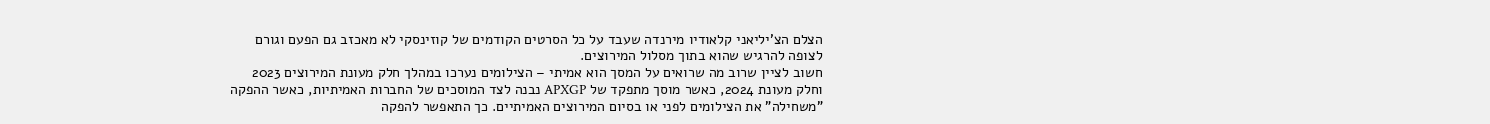הצלם הצ'יליאני קלאודיו מירנדה שעבד על כל הסרטים הקודמים של קוזינסקי לא מאכזב גם הפעם וגורם לצופה להרגיש שהוא בתוך מסלול המירוצים.
חשוב לציין שרוב מה שרואים על המסך הוא אמיתי – הצילומים נערכו במהלך חלק מעונת המירוצים 2023 וחלק מעונת 2024, כאשר מוסך מתפקד של APXGP נבנה לצד המוסכים של החברות האמיתיות, כאשר ההפקה "משחילה" את הצילומים לפני או בסיום המירוצים האמיתיים. כך התאפשר להפקה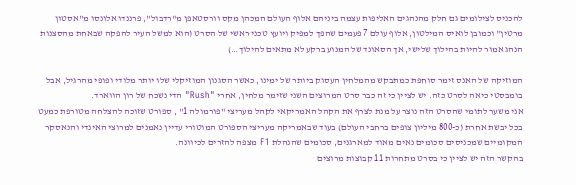להכניס לצילומים גם חלק מהנהגים האליפות עצמה ביניהם אלוף העולם המכהן מקס וורסטאפן מ"רדבול", פרננדו אלונסו מ"אסטון מרטין" וכמובן לואיס המילטון, אלוף עולם 7 פעמים שהפך למפיק ויועץ טכני ראשי של הסרט (הוא למשל העיר להפקה שבאחת מהסצנות הנהג אמור להיות בהילוך שלישי, אך הסאונד של המנוע ברקע לא מתאים להילוך…)

המוזיקה של האנס זימר סוחפת כמתבקש מהמלחין העסוק ביותר של ימינו, כאשר הסגנון המוזיקלי שלו יותר מלודי ופופי מהרגיל, אבל בומבסטי כיאה לסרט כזה. יש לציין כי זה כבר סרט המרוצים השני שזימר מלחין, אחרי "Rush" הדי נשכח של רון הווארד.
אני משער לתומי שהסרט הזה נוצר על מנת לצרף את הקהל האמריקאי לקהל מעריצי "פורמולה 1" , ספורט שזוכה להצלחה מטורפת כמעט בכל יבשת אחרת (כ-800 מיליון צופים ברחבי העולם) בעוד שבאמריקה מעריצי הספורט המוטורי עדיין נאמנים למרוצי האינדי והנאסקר המקומיים שמכניסים סכומים נאים מאוד למארגנים, סכומים שהנהלת F1 מצפה להזרים לכיוונה.
בהקשר הזה יש לציין כי בסרט מתחרות 11 קבוצות מרוצים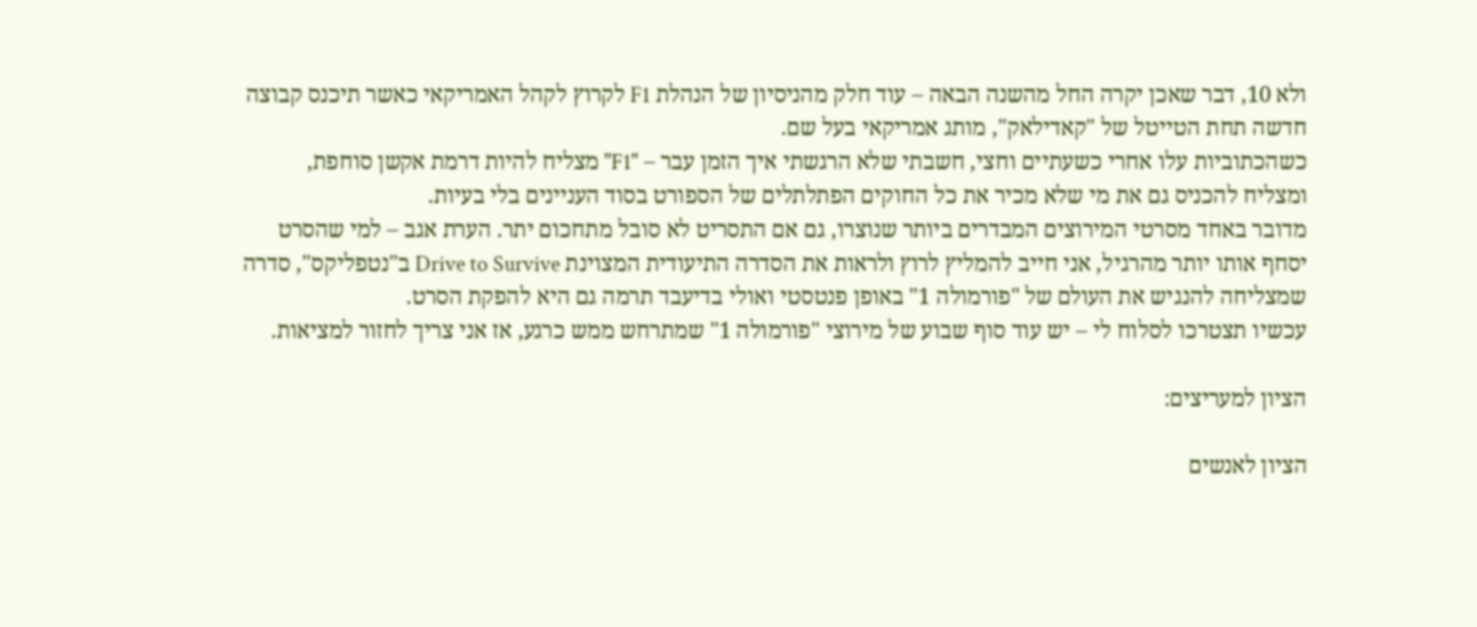ולא 10, דבר שאכן יקרה החל מהשנה הבאה – עוד חלק מהניסיון של הנהלת F1 לקרוץ לקהל האמריקאי כאשר תיכנס קבוצה חדשה תחת הטייטל של "קאדילאק", מותג אמריקאי בעל שם.
כשהכתוביות עלו אחרי כשעתיים וחצי, חשבתי שלא הרגשתי איך הזמן עבר – "F1" מצליח להיות דרמת אקשן סוחפת, ומצליח להכניס גם את מי שלא מכיר את כל החוקים הפתלתלים של הספורט בסוד העניינים בלי בעיות.
מדובר באחד מסרטי המירוצים המבדרים ביותר שנוצרו, גם אם התסריט לא סובל מתחכום יתר. הערת אגב – למי שהסרט יסחף אותו יותר מהרגיל, אני חייב להמליץ לרוץ ולראות את הסדרה התיעודית המצוינת Drive to Survive ב"נטפליקס", סדרה שמצליחה להנגיש את העולם של "פורמולה 1" באופן פנטסטי ואולי בדיעבד תרמה גם היא להפקת הסרט.
עכשיו תצטרכו לסלוח לי – יש עוד סוף שבוע של מירוצי "פורמולה 1" שמתרחש ממש כרגע, אז אני צריך לחזור למציאות.

הציון למעריצים:

הציון לאנשים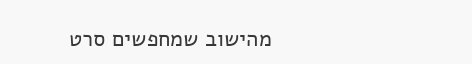מהישוב שמחפשים סרט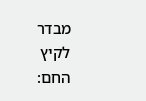מבדר לקיץ החם: